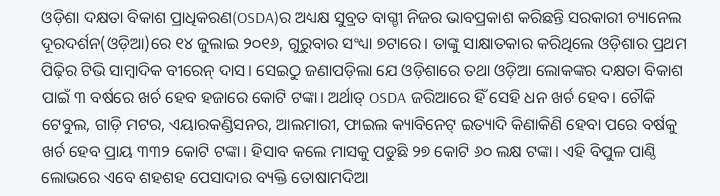ଓଡ଼ିଶା ଦକ୍ଷତା ବିକାଶ ପ୍ରାଧିକରଣ(OSDA)ର ଅଧ୍ୟକ୍ଷ ସୁବ୍ରତ ବାଗ୍ଚୀ ନିଜର ଭାବପ୍ରକାଶ କରିଛନ୍ତି ସରକାରୀ ଚ୍ୟାନେଲ ଦୂରଦର୍ଶନ(ଓଡ଼ିଆ)ରେ ୧୪ ଜୁଲାଇ ୨୦୧୬, ଗୁରୁବାର ସଂଧ୍ୟା ୭ଟାରେ। ତାଙ୍କୁ ସାକ୍ଷାତକାର କରିଥିଲେ ଓଡ଼ିଶାର ପ୍ରଥମ ପିଢ଼ିର ଟିଭି ସାମ୍ବାଦିକ ବୀରେନ୍ ଦାସ। ସେଇଠୁ ଜଣାପଡ଼ିଲା ଯେ ଓଡ଼ିଶାରେ ତଥା ଓଡ଼ିଆ ଲୋକଙ୍କର ଦକ୍ଷତା ବିକାଶ ପାଇଁ ୩ ବର୍ଷରେ ଖର୍ଚ ହେବ ହଜାରେ କୋଟି ଟଙ୍କା। ଅର୍ଥାତ୍ OSDA ଜରିଆରେ ହିଁ ସେହି ଧନ ଖର୍ଚ ହେବ। ଚୌକି ଟେବୁଲ, ଗାଡ଼ି ମଟର, ଏୟାରକଣ୍ଡିସନର, ଆଲମାରୀ, ଫାଇଲ କ୍ୟାବିନେଟ୍ ଇତ୍ୟାଦି କିଣାକିଣି ହେବା ପରେ ବର୍ଷକୁ ଖର୍ଚ ହେବ ପ୍ରାୟ ୩୩୨ କୋଟି ଟଙ୍କା। ହିସାବ କଲେ ମାସକୁ ପଡୁଛି ୨୭ କୋଟି ୬୦ ଲକ୍ଷ ଟଙ୍କା। ଏହି ବିପୁଳ ପାଣ୍ଠି ଲୋଭରେ ଏବେ ଶହଶହ ପେସାଦାର ବ୍ୟକ୍ତି ତୋଷାମଦିଆ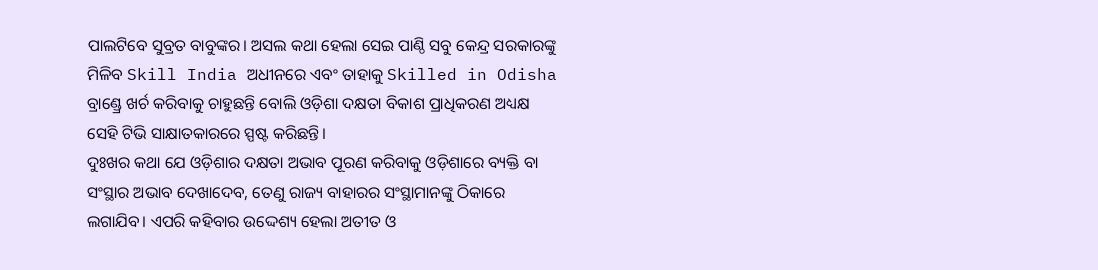ପାଲଟିବେ ସୁବ୍ରତ ବାବୁଙ୍କର। ଅସଲ କଥା ହେଲା ସେଇ ପାଣ୍ଠି ସବୁ କେନ୍ଦ୍ର ସରକାରଙ୍କୁ ମିଳିବ Skill India ଅଧୀନରେ ଏବଂ ତାହାକୁ Skilled in Odisha ବ୍ରାଣ୍ଡ୍ରେ ଖର୍ଚ କରିବାକୁ ଚାହୁଛନ୍ତି ବୋଲି ଓଡ଼ିଶା ଦକ୍ଷତା ବିକାଶ ପ୍ରାଧିକରଣ ଅଧ୍ୟକ୍ଷ ସେହି ଟିଭି ସାକ୍ଷାତକାରରେ ସ୍ପଷ୍ଟ କରିଛନ୍ତି।
ଦୁଃଖର କଥା ଯେ ଓଡ଼ିଶାର ଦକ୍ଷତା ଅଭାବ ପୂରଣ କରିବାକୁ ଓଡ଼ିଶାରେ ବ୍ୟକ୍ତି ବା ସଂସ୍ଥାର ଅଭାବ ଦେଖାଦେବ, ତେଣୁ ରାଜ୍ୟ ବାହାରର ସଂସ୍ଥାମାନଙ୍କୁ ଠିକାରେ ଲଗାଯିବ। ଏପରି କହିବାର ଉଦ୍ଦେଶ୍ୟ ହେଲା ଅତୀତ ଓ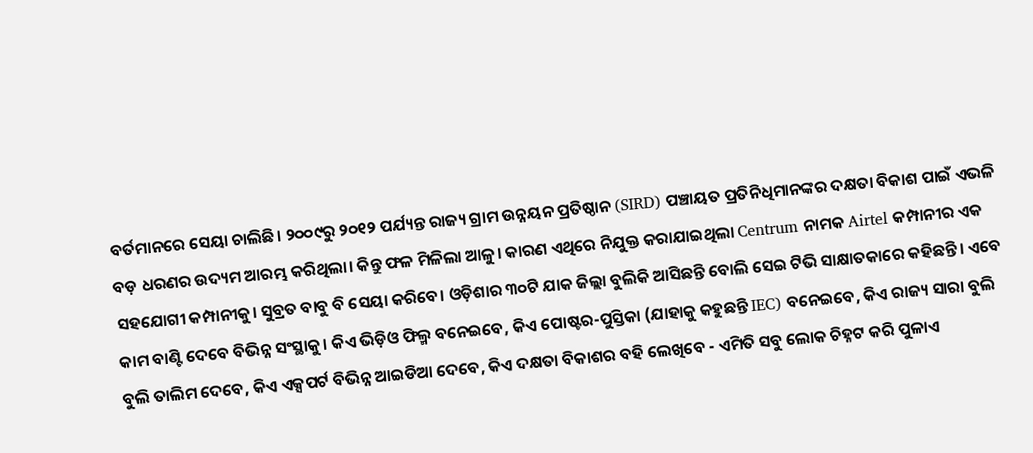ବର୍ତମାନରେ ସେୟା ଚାଲିଛି। ୨୦୦୯ରୁ ୨୦୧୨ ପର୍ଯ୍ୟନ୍ତ ରାଜ୍ୟ ଗ୍ରାମ ଉନ୍ନୟନ ପ୍ରତିଷ୍ଠାନ (SIRD) ପଞ୍ଚାୟତ ପ୍ରତିନିଧିମାନଙ୍କର ଦକ୍ଷତା ବିକାଶ ପାଇଁ ଏଭଳି ବଡ଼ ଧରଣର ଉଦ୍ୟମ ଆରମ୍ଭ କରିଥିଲା। କିନ୍ତୁ ଫଳ ମିଳିଲା ଆଳୁ। କାରଣ ଏଥିରେ ନିଯୁକ୍ତ କରାଯାଇଥିଲା Centrum ନାମକ Airtel କମ୍ପାନୀର ଏକ ସହଯୋଗୀ କମ୍ପାନୀକୁ। ସୁବ୍ରତ ବାବୁ ବି ସେୟା କରିବେ। ଓଡ଼ିଶାର ୩୦ଟି ଯାକ ଜିଲ୍ଲା ବୁଲିକି ଆସିଛନ୍ତି ବୋଲି ସେଇ ଟିଭି ସାକ୍ଷାତକାରେ କହିଛନ୍ତି। ଏବେ କାମ ବାଣ୍ଟି ଦେବେ ବିଭିନ୍ନ ସଂସ୍ଥାକୁ। କିଏ ଭିଡ଼ିଓ ଫିଲ୍ମ ବନେଇବେ, କିଏ ପୋଷ୍ଟର-ପୁସ୍ତିକା (ଯାହାକୁ କହୁଛନ୍ତି IEC) ବନେଇବେ, କିଏ ରାଜ୍ୟ ସାରା ବୁଲି ବୁଲି ତାଲିମ ଦେବେ, କିଏ ଏକ୍ସପର୍ଟ ବିଭିନ୍ନ ଆଇଡିଆ ଦେବେ, କିଏ ଦକ୍ଷତା ବିକାଶର ବହି ଲେଖିବେ - ଏମିତି ସବୁ ଲୋକ ଚିହ୍ନଟ କରି ପୁଳାଏ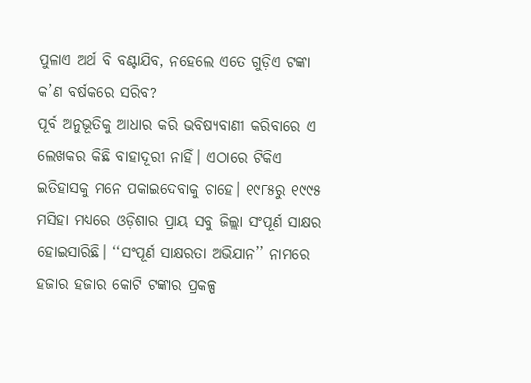ପୁଳାଏ ଅର୍ଥ ବି ବଣ୍ଟାଯିବ, ନହେଲେ ଏତେ ଗୁଡ଼ିଏ ଟଙ୍କା କ’ଣ ବର୍ଷକରେ ସରିବ?
ପୂର୍ବ ଅନୁଭୂତିକୁ ଆଧାର କରି ଭବିଷ୍ୟବାଣୀ କରିବାରେ ଏ ଲେଖକର କିଛି ବାହାଦୂରୀ ନାହିଁ। ଏଠାରେ ଟିକିଏ ଇତିହାସକୁ ମନେ ପକାଇଦେବାକୁ ଚାହେ। ୧୯୮୫ରୁ ୧୯୯୫ ମସିହା ମଧ୍ୟରେ ଓଡ଼ିଶାର ପ୍ରାୟ ସବୁ ଜିଲ୍ଲା ସଂପୂର୍ଣ ସାକ୍ଷର ହୋଇସାରିଛି। ‘‘ସଂପୂର୍ଣ ସାକ୍ଷରତା ଅଭିଯାନ’’ ନାମରେ ହଜାର ହଜାର କୋଟି ଟଙ୍କାର ପ୍ରକଳ୍ପ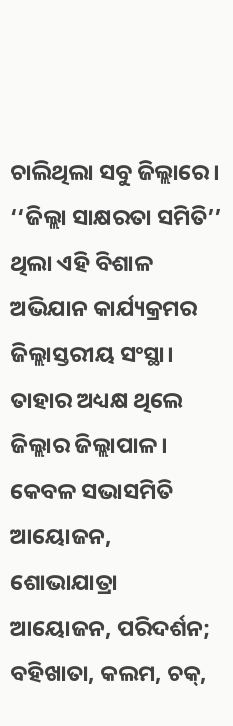ଚାଲିଥିଲା ସବୁ ଜିଲ୍ଲାରେ। ‘‘ଜିଲ୍ଲା ସାକ୍ଷରତା ସମିତି’’ ଥିଲା ଏହି ବିଶାଳ ଅଭିଯାନ କାର୍ଯ୍ୟକ୍ରମର ଜିଲ୍ଲାସ୍ତରୀୟ ସଂସ୍ଥା। ତାହାର ଅଧ୍ୟକ୍ଷ ଥିଲେ ଜିଲ୍ଲାର ଜିଲ୍ଲାପାଳ। କେବଳ ସଭାସମିତି ଆୟୋଜନ, ଶୋଭାଯାତ୍ରା ଆୟୋଜନ, ପରିଦର୍ଶନ; ବହିଖାତା, କଲମ, ଚକ୍,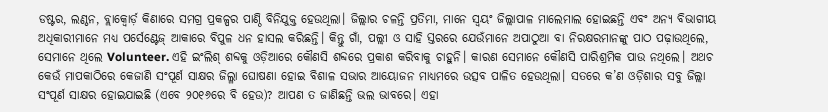ଡଷ୍ଟର, ଲଣ୍ଠନ, ବ୍ଲାକ୍ବୋର୍ଡ଼ କିଣାରେ ସମଗ୍ର ପ୍ରକଳ୍ପର ପାଣ୍ଠି ବିନିଯୁକ୍ତ ହେଉଥିଲା। ଜିଲ୍ଲାର ଚଳନ୍ତି ପ୍ରତିମା, ମାନେ ସ୍ଵୟଂ ଜିଲ୍ଲାପାଳ ମାଲେମାଲ ହୋଇଛନ୍ତି ଏବଂ ଅନ୍ୟ ବିଭାଗୀୟ ଅଧିକାରୀମାନେ ମଧ୍ୟ ପର୍ସେଣ୍ଟେଜ୍ ଆକାରେ ବିପୁଳ ଧନ ହାସଲ କରିଛନ୍ତି। କିନ୍ତୁ ଗାଁ, ପଲ୍ଲୀ ଓ ସାହି ସ୍ତରରେ ଯେଉଁମାନେ ଅପାଠୁଆ ବା ନିରକ୍ଷରମାନଙ୍କୁ ପାଠ ପଢ଼ାଉଥିଲେ, ସେମାନେ ଥିଲେ Volunteer. ଏହି ଇଂଲିଶ୍ ଶବ୍ଦକୁ ଓଡ଼ିଆରେ କୌଣସି ଶବ୍ଦରେ ପ୍ରକାଶ କରିବାକୁ ଚାହୁନି। କାରଣ ସେମାନେ କୌଣସି ପାରିଶ୍ରମିକ ପାଉ ନଥିଲେ। ଅଥଚ କେଉଁ ମାପକାଠିରେ କେଜାଣି ସଂପୂର୍ଣ ସାକ୍ଷର ଜିଲ୍ଳା ଘୋଷଣା ହୋଇ ବିଶାଳ ସଭାର ଆୟୋଜନ ମାଧ୍ୟମରେ ଉତ୍ସବ ପାଳିତ ହେଉଥିଲା। ସତରେ କ’ଣ ଓଡ଼ିଶାର ସବୁ ଜିଲ୍ଲା ସଂପୂର୍ଣ ସାକ୍ଷର ହୋଇଯାଇଛି (ଏବେ ୨୦୧୬ରେ ବି ହେଉ)? ଆପଣ ତ ଜାଣିଛନ୍ତି ଭଲ ଭାବରେ। ଏହା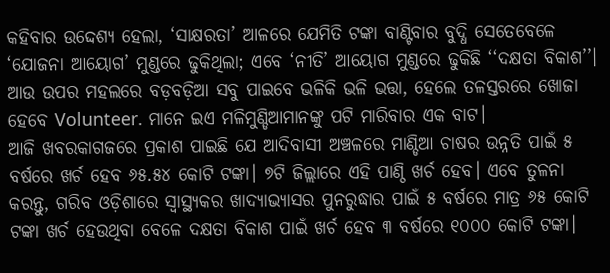କହିବାର ଉଦ୍ଦେଶ୍ୟ ହେଲା, ‘ସାକ୍ଷରତା’ ଆଳରେ ଯେମିତି ଟଙ୍କା ବାଣ୍ଟିବାର ବୁଦ୍ଧି ସେତେବେଳେ ‘ଯୋଜନା ଆୟୋଗ’ ମୁଣ୍ଡରେ ଢୁକିଥିଲା; ଏବେ ‘ନୀତି’ ଆୟୋଗ ମୁଣ୍ଡରେ ଢୁକିଛି ‘‘ଦକ୍ଷତା ବିକାଶ’’। ଆଉ ଉପର ମହଲରେ ବଡ଼ବଡ଼ିଆ ସବୁ ପାଇବେ ଭଳିକି ଭଳି ଭତ୍ତା, ହେଲେ ତଳସ୍ତରରେ ଖୋଜା ହେବେ Volunteer. ମାନେ ଇଏ ମଳିମୁଣ୍ଡିଆମାନଙ୍କୁ ପଟି ମାରିବାର ଏକ ବାଟ।
ଆଜି ଖବରକାଗଜରେ ପ୍ରକାଶ ପାଇଛି ଯେ ଆଦିବାସୀ ଅଞ୍ଚଳରେ ମାଣ୍ଡିଆ ଚାଷର ଉନ୍ନତି ପାଇଁ ୫ ବର୍ଷରେ ଖର୍ଚ ହେବ ୬୫.୫୪ କୋଟି ଟଙ୍କା। ୭ଟି ଜିଲ୍ଲାରେ ଏହି ପାଣ୍ଠି ଖର୍ଚ ହେବ। ଏବେ ତୁଳନା କରନ୍ତୁ, ଗରିବ ଓଡ଼ିଶାରେ ସ୍ଵାସ୍ଥ୍ୟକର ଖାଦ୍ୟାଭ୍ୟାସର ପୁନରୁଦ୍ଧାର ପାଇଁ ୫ ବର୍ଷରେ ମାତ୍ର ୬୫ କୋଟି ଟଙ୍କା ଖର୍ଚ ହେଉଥିବା ବେଳେ ଦକ୍ଷତା ବିକାଶ ପାଇଁ ଖର୍ଚ ହେବ ୩ ବର୍ଷରେ ୧୦୦୦ କୋଟି ଟଙ୍କା।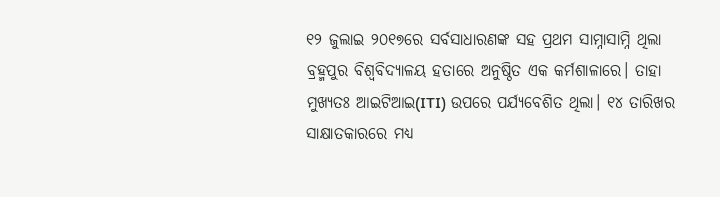୧୨ ଜୁଲାଇ ୨୦୧୭ରେ ସର୍ବସାଧାରଣଙ୍କ ସହ ପ୍ରଥମ ସାମ୍ନାସାମ୍ନି ଥିଲା ବ୍ରହ୍ମପୁର ବିଶ୍ଵବିଦ୍ୟାଳୟ ହତାରେ ଅନୁଷ୍ଠିତ ଏକ କର୍ମଶାଳାରେ। ତାହା ମୁଖ୍ୟତଃ ଆଇଟିଆଇ(ITI) ଉପରେ ପର୍ଯ୍ୟବେଶିତ ଥିଲା। ୧୪ ତାରିଖର ସାକ୍ଷାତକାରରେ ମଧ୍ୟ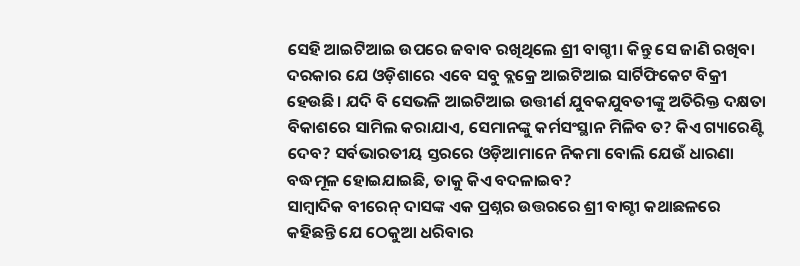ସେହି ଆଇଟିଆଇ ଉପରେ ଜବାବ ରଖିଥିଲେ ଶ୍ରୀ ବାଗ୍ଚୀ। କିନ୍ତୁ ସେ ଜାଣି ରଖିବା ଦରକାର ଯେ ଓଡ଼ିଶାରେ ଏବେ ସବୁ ବ୍ଲକ୍ରେ ଆଇଟିଆଇ ସାର୍ଟିଫିକେଟ ବିକ୍ରୀ ହେଉଛି। ଯଦି ବି ସେଭଳି ଆଇଟିଆଇ ଉତ୍ତୀର୍ଣ ଯୁବକଯୁବତୀଙ୍କୁ ଅତିରିକ୍ତ ଦକ୍ଷତା ବିକାଶରେ ସାମିଲ କରାଯାଏ, ସେମାନଙ୍କୁ କର୍ମସଂସ୍ଥାନ ମିଳିବ ତ? କିଏ ଗ୍ୟାରେଣ୍ଟି ଦେବ? ସର୍ବଭାରତୀୟ ସ୍ତରରେ ଓଡ଼ିଆମାନେ ନିକମା ବୋଲି ଯେଉଁ ଧାରଣା ବଦ୍ଧମୂଳ ହୋଇଯାଇଛି, ତାକୁ କିଏ ବଦଳାଇବ?
ସାମ୍ବାଦିକ ବୀରେନ୍ ଦାସଙ୍କ ଏକ ପ୍ରଶ୍ନର ଉତ୍ତରରେ ଶ୍ରୀ ବାଗ୍ଚୀ କଥାଛଳରେ କହିଛନ୍ତି ଯେ ଠେକୁଆ ଧରିବାର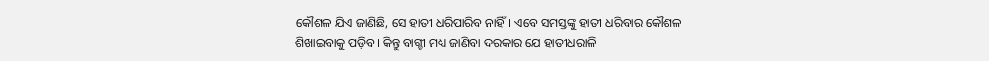କୌଶଳ ଯିଏ ଜାଣିଛି, ସେ ହାତୀ ଧରିପାରିବ ନାହିଁ। ଏବେ ସମସ୍ତଙ୍କୁ ହାତୀ ଧରିବାର କୌଶଳ ଶିଖାଇବାକୁ ପଡ଼ିବ। କିନ୍ତୁ ବାଗ୍ଚୀ ମଧ୍ୟ ଜାଣିବା ଦରକାର ଯେ ହାତୀଧରାଳି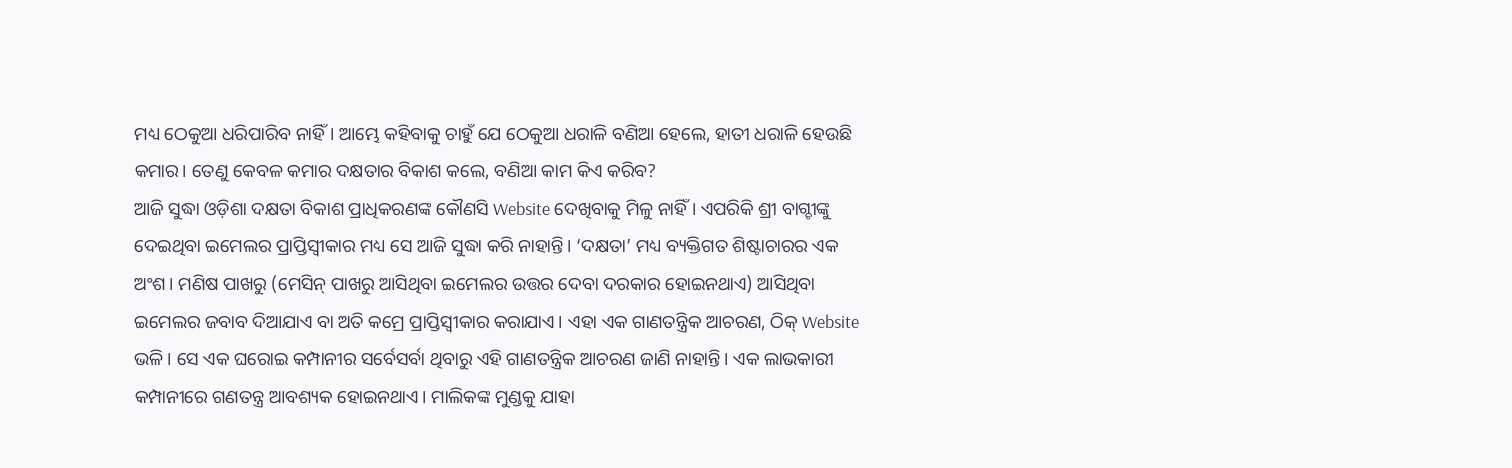ମଧ୍ୟ ଠେକୁଆ ଧରିପାରିବ ନାହିଁ। ଆମ୍ଭେ କହିବାକୁ ଚାହୁଁ ଯେ ଠେକୁଆ ଧରାଳି ବଣିଆ ହେଲେ, ହାତୀ ଧରାଳି ହେଉଛି କମାର। ତେଣୁ କେବଳ କମାର ଦକ୍ଷତାର ବିକାଶ କଲେ, ବଣିଆ କାମ କିଏ କରିବ?
ଆଜି ସୁଦ୍ଧା ଓଡ଼ିଶା ଦକ୍ଷତା ବିକାଶ ପ୍ରାଧିକରଣଙ୍କ କୌଣସି Website ଦେଖିବାକୁ ମିଳୁ ନାହିଁ। ଏପରିକି ଶ୍ରୀ ବାଗ୍ଚୀଙ୍କୁ ଦେଇଥିବା ଇମେଲର ପ୍ରାପ୍ତିସ୍ଵୀକାର ମଧ୍ୟ ସେ ଆଜି ସୁଦ୍ଧା କରି ନାହାନ୍ତି। ‘ଦକ୍ଷତା’ ମଧ୍ୟ ବ୍ୟକ୍ତିଗତ ଶିଷ୍ଟାଚାରର ଏକ ଅଂଶ। ମଣିଷ ପାଖରୁ (ମେସିନ୍ ପାଖରୁ ଆସିଥିବା ଇମେଲର ଉତ୍ତର ଦେବା ଦରକାର ହୋଇନଥାଏ) ଆସିଥିବା ଇମେଲର ଜବାବ ଦିଆଯାଏ ବା ଅତି କମ୍ରେ ପ୍ରାପ୍ତିସ୍ଵୀକାର କରାଯାଏ। ଏହା ଏକ ଗାଣତନ୍ତ୍ରିକ ଆଚରଣ, ଠିକ୍ Website ଭଳି। ସେ ଏକ ଘରୋଇ କମ୍ପାନୀର ସର୍ବେସର୍ବା ଥିବାରୁ ଏହି ଗାଣତନ୍ତ୍ରିକ ଆଚରଣ ଜାଣି ନାହାନ୍ତି। ଏକ ଲାଭକାରୀ କମ୍ପାନୀରେ ଗଣତନ୍ତ୍ର ଆବଶ୍ୟକ ହୋଇନଥାଏ। ମାଲିକଙ୍କ ମୁଣ୍ଡକୁ ଯାହା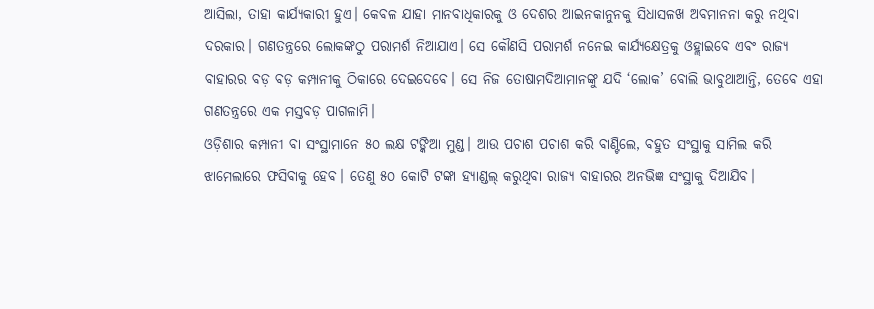ଆସିଲା, ତାହା କାର୍ଯ୍ୟକାରୀ ହୁଏ। କେବଳ ଯାହା ମାନବାଧିକାରକୁ ଓ ଦେଶର ଆଇନକାନୁନକୁ ସିଧାସଳଖ ଅବମାନନା କରୁ ନଥିବା ଦରକାର। ଗଣତନ୍ତ୍ରରେ ଲୋକଙ୍କଠୁ ପରାମର୍ଶ ନିଆଯାଏ। ସେ କୌଣସି ପରାମର୍ଶ ନନେଇ କାର୍ଯ୍ୟକ୍ଷେତ୍ରକୁ ଓହ୍ଲାଇବେ ଏବଂ ରାଜ୍ୟ ବାହାରର ବଡ଼ ବଡ଼ କମ୍ପାନୀକୁ ଠିକାରେ ଦେଇଦେବେ। ସେ ନିଜ ତୋଷାମଦିଆମାନଙ୍କୁ ଯଦି ‘ଲୋକ’ ବୋଲି ଭାବୁଥାଆନ୍ତି, ତେବେ ଏହା ଗଣତନ୍ତ୍ରରେ ଏକ ମସ୍ତବଡ଼ ପାଗଳାମି।
ଓଡ଼ିଶାର କମ୍ପାନୀ ବା ସଂସ୍ଥାମାନେ ୫୦ ଲକ୍ଷ ଟଙ୍କିଆ ମୁଣ୍ଡ। ଆଉ ପଚାଶ ପଚାଶ କରି ବାଣ୍ଟିଲେ, ବହୁତ ସଂସ୍ଥାକୁ ସାମିଲ କରି ଝାମେଲାରେ ଫସିବାକୁ ହେବ। ତେଣୁ ୫୦ କୋଟି ଟଙ୍କା ହ୍ୟାଣ୍ଡଲ୍ କରୁଥିବା ରାଜ୍ୟ ବାହାରର ଅନଭିଜ୍ଞ ସଂସ୍ଥାକୁ ଦିଆଯିବ।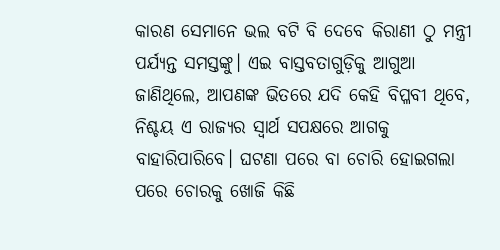କାରଣ ସେମାନେ ଭଲ ବଟି ବି ଦେବେ କିରାଣୀ ଠୁ ମନ୍ତ୍ରୀ ପର୍ଯ୍ୟନ୍ତ ସମସ୍ତଙ୍କୁ। ଏଇ ବାସ୍ତବତାଗୁଡ଼ିକୁ ଆଗୁଆ ଜାଣିଥିଲେ, ଆପଣଙ୍କ ଭିତରେ ଯଦି କେହି ବିପ୍ଳବୀ ଥିବେ, ନିଶ୍ଚୟ ଏ ରାଜ୍ୟର ସ୍ଵାର୍ଥ ସପକ୍ଷରେ ଆଗକୁ ବାହାରିପାରିବେ। ଘଟଣା ପରେ ବା ଚୋରି ହୋଇଗଲା ପରେ ଚୋରକୁ ଖୋଜି କିଛି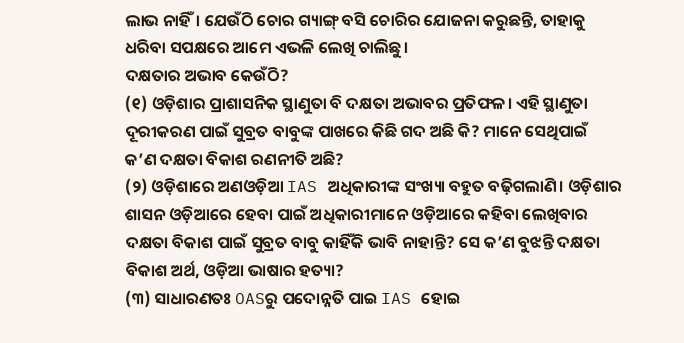ଲାଭ ନାହିଁ। ଯେଉଁଠି ଚୋର ଗ୍ୟାଙ୍ଗ୍ ବସି ଚୋରିର ଯୋଜନା କରୁଛନ୍ତି, ତାହାକୁ ଧରିବା ସପକ୍ଷରେ ଆମେ ଏଭଳି ଲେଖି ଚାଲିଛୁ।
ଦକ୍ଷତାର ଅଭାବ କେଉଁଠି?
(୧) ଓଡ଼ିଶାର ପ୍ରାଶାସନିକ ସ୍ଥାଣୁତା ବି ଦକ୍ଷତା ଅଭାବର ପ୍ରତିଫଳ। ଏହି ସ୍ଥାଣୁତା ଦୂରୀକରଣ ପାଇଁ ସୁବ୍ରତ ବାବୁଙ୍କ ପାଖରେ କିଛି ଗଦ ଅଛି କି? ମାନେ ସେଥିପାଇଁ କ’ଣ ଦକ୍ଷତା ବିକାଶ ରଣନୀତି ଅଛି?
(୨) ଓଡ଼ିଶାରେ ଅଣଓଡ଼ିଆ IAS ଅଧିକାରୀଙ୍କ ସଂଖ୍ୟା ବହୁତ ବଢ଼ିଗଲାଣି। ଓଡ଼ିଶାର ଶାସନ ଓଡ଼ିଆରେ ହେବା ପାଇଁ ଅଧିକାରୀମାନେ ଓଡ଼ିଆରେ କହିବା ଲେଖିବାର ଦକ୍ଷତା ବିକାଶ ପାଇଁ ସୁବ୍ରତ ବାବୁ କାହିଁକି ଭାବି ନାହାନ୍ତି? ସେ କ’ଣ ବୁଝନ୍ତି ଦକ୍ଷତା ବିକାଶ ଅର୍ଥ, ଓଡ଼ିଆ ଭାଷାର ହତ୍ୟା?
(୩) ସାଧାରଣତଃ OASରୁ ପଦୋନ୍ନତି ପାଇ IAS ହୋଇ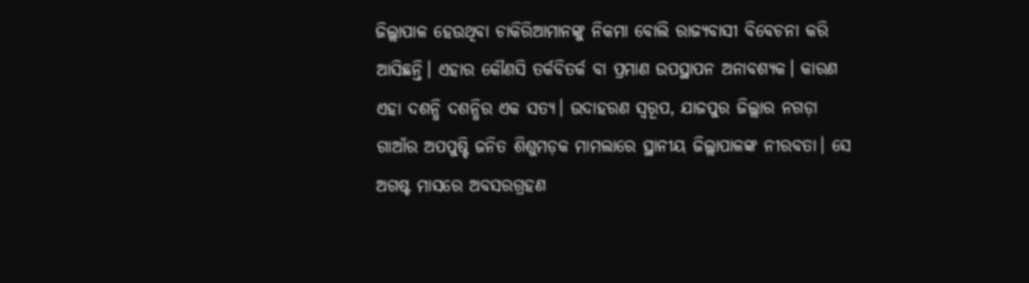ଜିଲ୍ଲାପାଳ ହେଉଥିବା ଚାକିରିଆମାନଙ୍କୁ ନିକମା ବୋଲି ରାଜ୍ୟବାସୀ ବିବେଚନା କରି ଆସିଛନ୍ତି। ଏହାର କୌଣସି ତର୍କବିତର୍କ ବା ପ୍ରମାଣ ଉପସ୍ଥାପନ ଅନାବଶ୍ୟକ। କାରଣ ଏହା ଦଶନ୍ଧି ଦଶନ୍ଧିର ଏକ ସତ୍ୟ। ଉଦାହରଣ ସ୍ଵରୂପ, ଯାଜପୁର ଜିଲ୍ଲାର ନଗଡ଼ା ଗାଆଁର ଅପପୁଷ୍ଟି ଜନିତ ଶିଶୁମଡ଼କ ମାମଲାରେ ସ୍ଥାନୀୟ ଜିଲ୍ଲାପାଳଙ୍କ ନୀରବତା। ସେ ଅଗଷ୍ଟ ମାସରେ ଅବସରଗ୍ରହଣ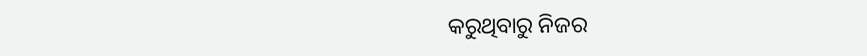କରୁଥିବାରୁ ନିଜର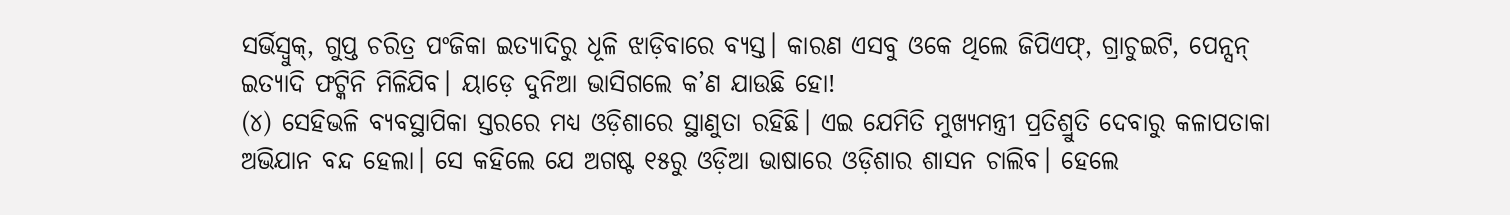ସର୍ଭିସ୍ବୁକ୍, ଗୁପ୍ତ ଚରିତ୍ର ପଂଜିକା ଇତ୍ୟାଦିରୁ ଧୂଳି ଝାଡ଼ିବାରେ ବ୍ୟସ୍ତ। କାରଣ ଏସବୁ ଓକେ ଥିଲେ ଜିପିଏଫ୍, ଗ୍ରାଚୁଇଟି, ପେନ୍ସନ୍ ଇତ୍ୟାଦି ଫଟ୍କିନି ମିଳିଯିବ। ୟାଡ଼େ ଦୁନିଆ ଭାସିଗଲେ କ’ଣ ଯାଉଛି ହୋ!
(୪) ସେହିଭଳି ବ୍ୟବସ୍ଥାପିକା ସ୍ତରରେ ମଧ୍ୟ ଓଡ଼ିଶାରେ ସ୍ଥାଣୁତା ରହିଛି। ଏଇ ଯେମିତି ମୁଖ୍ୟମନ୍ତ୍ରୀ ପ୍ରତିଶ୍ରୁତି ଦେବାରୁ କଳାପତାକା ଅଭିଯାନ ବନ୍ଦ ହେଲା। ସେ କହିଲେ ଯେ ଅଗଷ୍ଟ ୧୫ରୁ ଓଡ଼ିଆ ଭାଷାରେ ଓଡ଼ିଶାର ଶାସନ ଚାଲିବ। ହେଲେ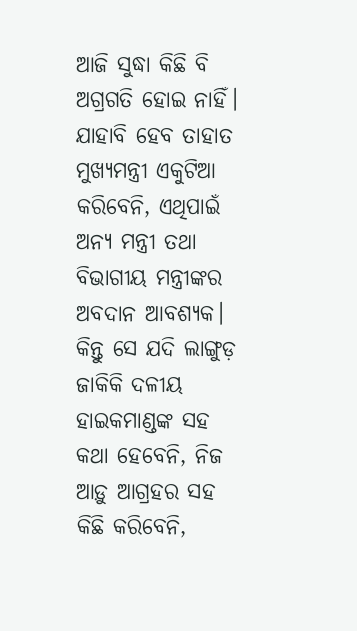ଆଜି ସୁଦ୍ଧା କିଛି ବି ଅଗ୍ରଗତି ହୋଇ ନାହିଁ। ଯାହାବି ହେବ ତାହାତ ମୁଖ୍ୟମନ୍ତ୍ରୀ ଏକୁଟିଆ କରିବେନି, ଏଥିପାଇଁ ଅନ୍ୟ ମନ୍ତ୍ରୀ ତଥା ବିଭାଗୀୟ ମନ୍ତ୍ରୀଙ୍କର ଅବଦାନ ଆବଶ୍ୟକ। କିନ୍ତୁ ସେ ଯଦି ଲାଙ୍ଗୁଡ଼ ଜାକିକି ଦଳୀୟ ହାଇକମାଣ୍ଡଙ୍କ ସହ କଥା ହେବେନି, ନିଜ ଆଡ଼ୁ ଆଗ୍ରହର ସହ କିଛି କରିବେନି,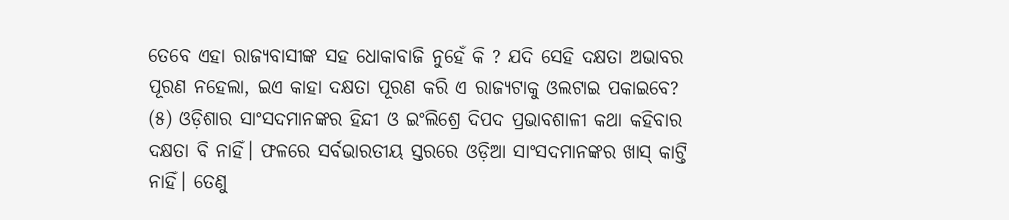ତେବେ ଏହା ରାଜ୍ୟବାସୀଙ୍କ ସହ ଧୋକାବାଜି ନୁହେଁ କି ? ଯଦି ସେହି ଦକ୍ଷତା ଅଭାବର ପୂରଣ ନହେଲା, ଇଏ କାହା ଦକ୍ଷତା ପୂରଣ କରି ଏ ରାଜ୍ୟଟାକୁ ଓଲଟାଇ ପକାଇବେ?
(୫) ଓଡ଼ିଶାର ସାଂସଦମାନଙ୍କର ହିନ୍ଦୀ ଓ ଇଂଲିଶ୍ରେ ଦିପଦ ପ୍ରଭାବଶାଳୀ କଥା କହିବାର ଦକ୍ଷତା ବି ନାହିଁ। ଫଳରେ ସର୍ବଭାରତୀୟ ସ୍ତରରେ ଓଡ଼ିଆ ସାଂସଦମାନଙ୍କର ଖାସ୍ କାଟ୍ତି ନାହିଁ। ତେଣୁ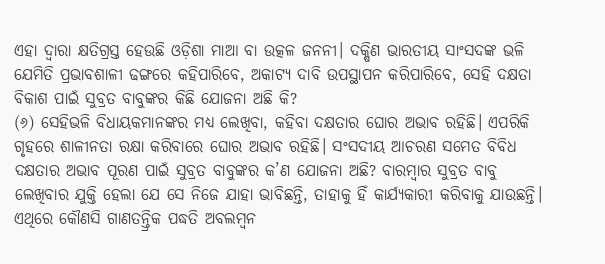ଏହା ଦ୍ଵାରା କ୍ଷତିଗ୍ରସ୍ତ ହେଉଛି ଓଡ଼ିଶା ମାଆ ବା ଉତ୍କଳ ଜନନୀ। ଦକ୍ଷିଣ ଭାରତୀୟ ସାଂସଦଙ୍କ ଭଳି ଯେମିତି ପ୍ରଭାବଶାଳୀ ଢଙ୍ଗରେ କହିପାରିବେ, ଅକାଟ୍ୟ ଦାବି ଉପସ୍ଥାପନ କରିପାରିବେ, ସେହି ଦକ୍ଷତା ବିକାଶ ପାଇଁ ସୁବ୍ରତ ବାବୁଙ୍କର କିଛି ଯୋଜନା ଅଛି କି?
(୬) ସେହିଭଳି ବିଧାୟକମାନଙ୍କର ମଧ୍ୟ ଲେଖିବା, କହିବା ଦକ୍ଷତାର ଘୋର ଅଭାବ ରହିଛି। ଏପରିକି ଗୃହରେ ଶାଳୀନତା ରକ୍ଷା କରିବାରେ ଘୋର ଅଭାବ ରହିଛି। ସଂସଦୀୟ ଆଚରଣ ସମେତ ବିବିଧ ଦକ୍ଷତାର ଅଭାବ ପୂରଣ ପାଇଁ ସୁବ୍ରତ ବାବୁଙ୍କର କ’ଣ ଯୋଜନା ଅଛି? ବାରମ୍ବାର ସୁବ୍ରତ ବାବୁ ଲେଖିବାର ଯୁକ୍ତି ହେଲା ଯେ ସେ ନିଜେ ଯାହା ଭାବିଛନ୍ତି, ତାହାକୁ ହିଁ କାର୍ଯ୍ୟକାରୀ କରିବାକୁ ଯାଉଛନ୍ତି। ଏଥିରେ କୌଣସି ଗାଣତନ୍ତ୍ରିକ ପଦ୍ଧତି ଅବଲମ୍ବନ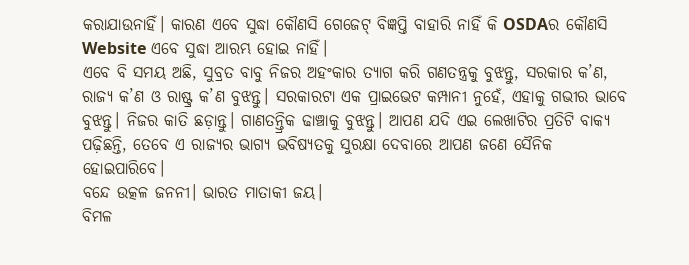କରାଯାଉନାହିଁ। କାରଣ ଏବେ ସୁଦ୍ଧା କୌଣସି ଗେଜେଟ୍ ବିଜ୍ଞପ୍ତି ବାହାରି ନାହିଁ କି OSDAର କୌଣସି Website ଏବେ ସୁଦ୍ଧା ଆରମ୍ଭ ହୋଇ ନାହିଁ।
ଏବେ ବି ସମୟ ଅଛି, ସୁବ୍ରତ ବାବୁ ନିଜର ଅହଂକାର ତ୍ୟାଗ କରି ଗଣତନ୍ତ୍ରକୁ ବୁଝନ୍ତୁ, ସରକାର କ’ଣ, ରାଜ୍ୟ କ’ଣ ଓ ରାଷ୍ଟ୍ର କ’ଣ ବୁଝନ୍ତୁ। ସରକାରଟା ଏକ ପ୍ରାଇଭେଟ କମ୍ପାନୀ ନୁହେଁ, ଏହାକୁ ଗଭୀର ଭାବେ ବୁଝନ୍ତୁ। ନିଜର କାତି ଛଡ଼ାନ୍ତୁ। ଗାଣତନ୍ତ୍ରିକ ଢାଞ୍ଚାକୁ ବୁଝନ୍ତୁ। ଆପଣ ଯଦି ଏଇ ଲେଖାଟିର ପ୍ରତିଟି ବାକ୍ୟ ପଢ଼ିଛନ୍ତି, ତେବେ ଏ ରାଜ୍ୟର ଭାଗ୍ୟ ଭବିଷ୍ୟତକୁ ସୁରକ୍ଷା ଦେବାରେ ଆପଣ ଜଣେ ସୈନିକ ହୋଇପାରିବେ।
ବନ୍ଦେ ଉତ୍କଳ ଜନନୀ। ଭାରତ ମାତାକୀ ଜୟ।
ବିମଳ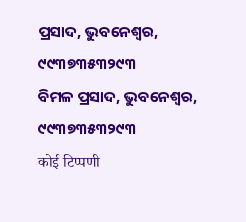ପ୍ରସାଦ, ଭୁବନେଶ୍ଵର, ୯୯୩୭୩୫୩୨୯୩
ବିମଳ ପ୍ରସାଦ, ଭୁବନେଶ୍ଵର, ୯୯୩୭୩୫୩୨୯୩
कोई टिप्पणी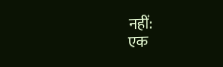नहीं:
एक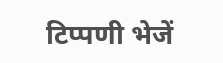टिप्पणी भेजें